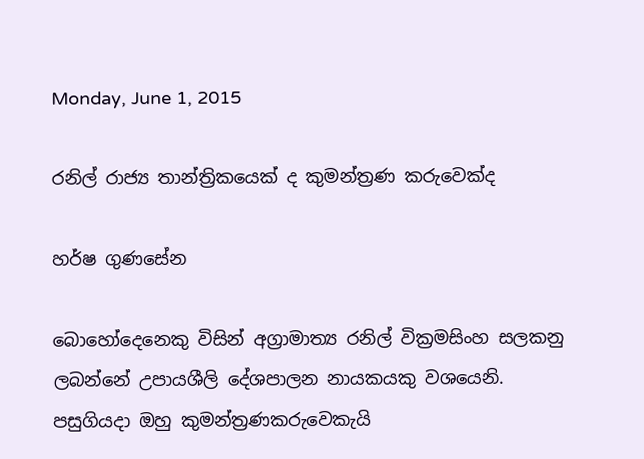Monday, June 1, 2015

රනිල් රාජ්‍ය තාන්ත්‍රිකයෙක් ද කුමන්ත්‍රණ කරුවෙක්ද

හර්ෂ ගුණසේන

බොහෝදෙනෙකු විසින් අග්‍රාමාත්‍ය රනිල් වික්‍රමසිංහ සලකනු ලබන්නේ උපායශීලි දේශපාලන නායකයකු වශයෙනි. පසුගියදා ඔහු කුමන්ත්‍රණකරුවෙකැයි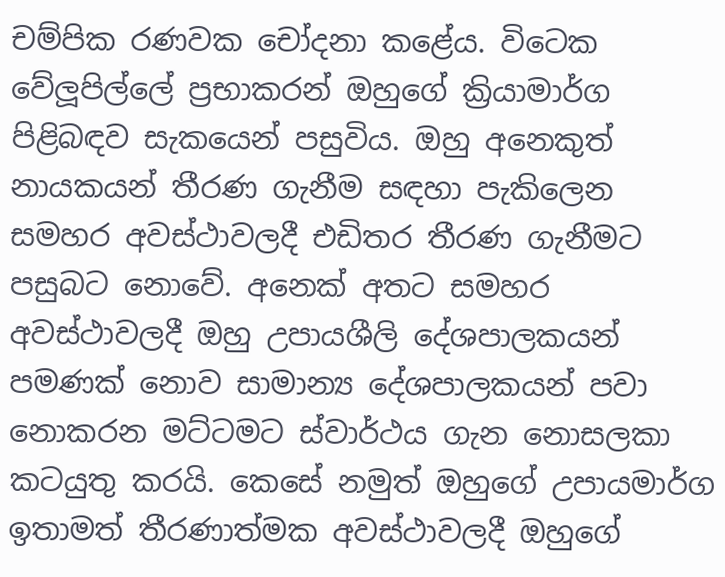චම්පික රණවක චෝදනා කළේය. විටෙක වේලූපිල්ලේ ප්‍රභාකරන් ඔහුගේ ක්‍රියාමාර්ග පිළිබඳව සැකයෙන් පසුවිය. ඔහු අනෙකුත් නායකයන් තීරණ ගැනීම සඳහා පැකිලෙන සමහර අවස්ථාවලදී එඩිතර තීරණ ගැනීමට පසුබට නොවේ. අනෙක් අතට සමහර අවස්ථාවලදී ඔහු උපායශීලි දේශපාලකයන් පමණක් නොව සාමාන්‍ය දේශපාලකයන් පවා නොකරන මට්ටමට ස්වාර්ථය ගැන නොසලකා කටයුතු කරයි. කෙසේ නමුත් ඔහුගේ උපායමාර්ග ඉතාමත් තීරණාත්මක අවස්ථාවලදී ඔහුගේ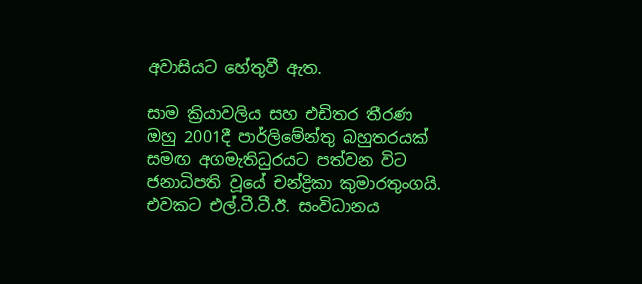අවාසියට හේතුවී ඇත.

සාම ක්‍රියාවලිය සහ එඩිතර තීරණ
ඔහු 2001දී පාර්ලිමේන්තු බහුතරයක් සමඟ අගමැතිධුරයට පත්වන විට ජනාධිපති වූයේ චන්ද්‍රිකා කුමාරතුංගයි. එවකට එල්.ටී.ටී.ඊ. සංවිධානය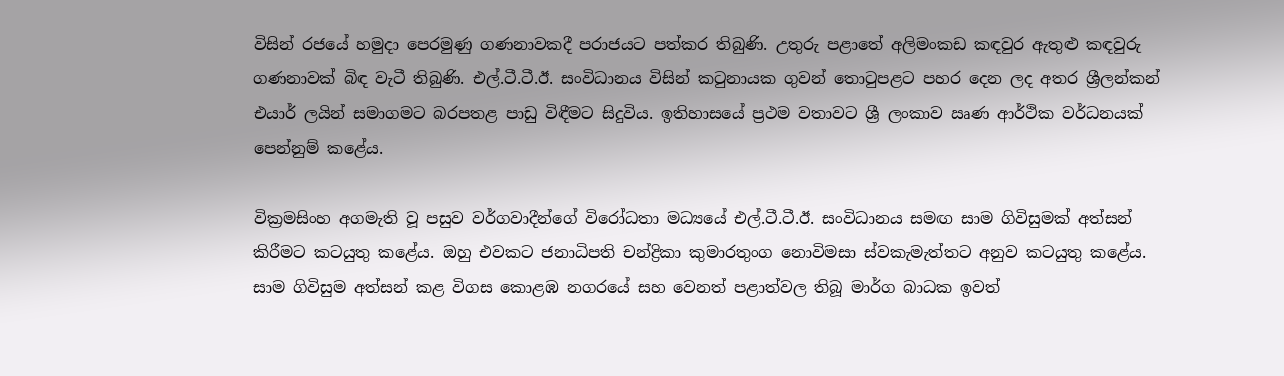විසින් රජයේ හමුදා පෙරමුණු ගණනාවකදී පරාජයට පත්කර තිබුණි. උතුරු පළාතේ අලිමංකඩ කඳවුර ඇතුළු කඳවුරු ගණනාවක් බිඳ වැටී තිබුණි. එල්.ටී.ටී.ඊ. සංවිධානය විසින් කටුනායක ගුවන් තොටුපළට පහර දෙන ලද අතර ශ්‍රීලන්කන් එයාර් ලයින් සමාගමට බරපතළ පාඩු විඳීමට සිදුවිය. ඉතිහාසයේ ප්‍රථම වතාවට ශ්‍රී ලංකාව ඍණ ආර්ථික වර්ධනයක් පෙන්නුම් කළේය.

වික්‍රමසිංහ අගමැති වූ පසුව වර්ගවාදීන්ගේ විරෝධතා මධ්‍යයේ එල්.ටී.ටී.ඊ. සංවිධානය සමඟ සාම ගිවිසුමක් අත්සන් කිරීමට කටයුතු කළේය. ඔහු එවකට ජනාධිපති චන්ද්‍රිකා කුමාරතුංග නොවිමසා ස්වකැමැත්තට අනුව කටයුතු කළේය. සාම ගිවිසුම අත්සන් කළ විගස කොළඹ නගරයේ සහ වෙනත් පළාත්වල තිබූ මාර්ග බාධක ඉවත්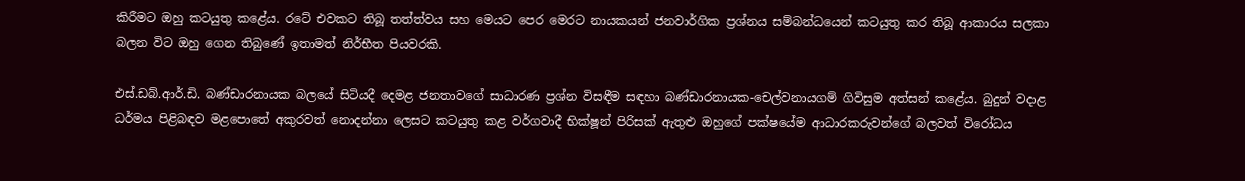කිරීමට ඔහු කටයුතු කළේය. රටේ එවකට තිබූ තත්ත්වය සහ මෙයට පෙර මෙරට නායකයන් ජනවාර්ගික ප්‍රශ්නය සම්බන්ධයෙන් කටයුතු කර තිබූ ආකාරය සලකා බලන විට ඔහු ගෙන තිබුණේ ඉතාමත් නිර්භීත පියවරකි.

එස්.ඩබ්.ආර්.ඩි. බණ්ඩාරනායක බලයේ සිටියදී දෙමළ ජනතාවගේ සාධාරණ ප්‍රශ්න විසඳීම සඳහා බණ්ඩාරනායක-චෙල්වනායගම් ගිවිසුම අත්සන් කළේය. බුදුන් වදාළ ධර්මය පිළිබඳව මළපොතේ අකුරවත් නොදන්නා ලෙසට කටයුතු කළ වර්ගවාදී භික්ෂූන් පිරිසක් ඇතුළු ඔහුගේ පක්ෂයේම ආධාරකරුවන්ගේ බලවත් විරෝධය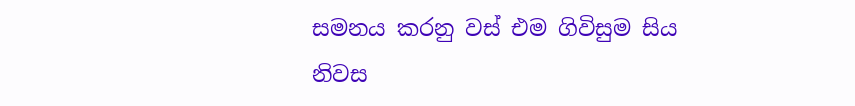සමනය කරනු වස් එම ගිවිසුම සිය නිවස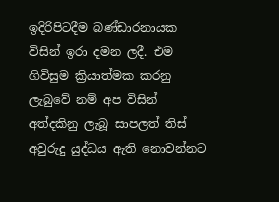ඉදිරිපිටදීම බණ්ඩාරනායක විසින් ඉරා දමන ලදී. එම ගිවිසුම ක්‍රියාත්මක කරනු ලැබුවේ නම් අප විසින් අත්දකිනු ලැබූ සාපලත් තිස් අවුරුදු යුද්ධය ඇති නොවන්නට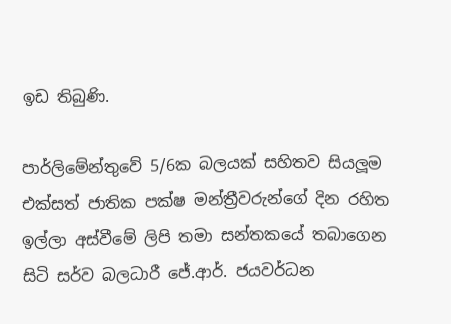ඉඩ තිබුණි.

පාර්ලිමේන්තුවේ 5/6ක බලයක් සහිතව සියලූම එක්සත් ජාතික පක්ෂ මන්ත්‍රීවරුන්ගේ දින රහිත ඉල්ලා අස්වීමේ ලිපි තමා සන්තකයේ තබාගෙන සිටි සර්ව බලධාරී ජේ.ආර්. ජයවර්ධන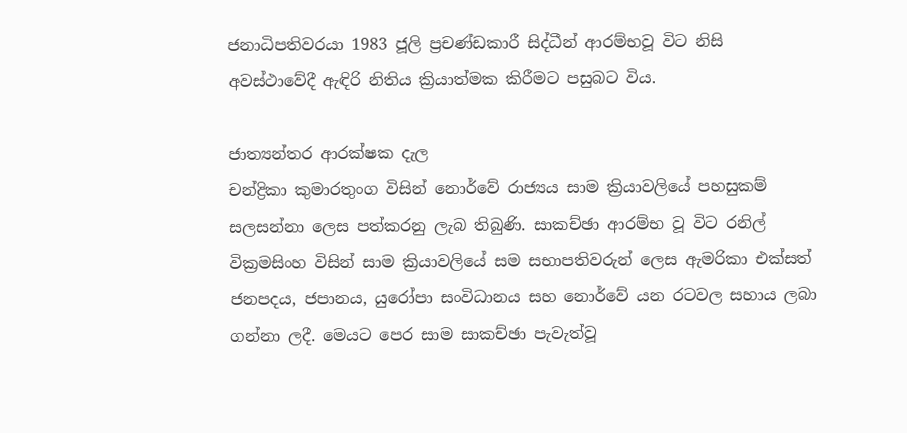ජනාධිපතිවරයා 1983 ජූලි ප්‍රචණ්ඩකාරී සිද්ධීන් ආරම්භවූ විට නිසි අවස්ථාවේදී ඇඳිරි නිතිය ක්‍රියාත්මක කිරීමට පසුබට විය.

ජාත්‍යන්තර ආරක්ෂක දැල
චන්ද්‍රිකා කුමාරතුංග විසින් නොර්වේ රාජ්‍යය සාම ක්‍රියාවලියේ පහසුකම් සලසන්නා ලෙස පත්කරනු ලැබ තිබුණි. සාකච්ඡා ආරම්භ වූ විට රනිල් වික්‍රමසිංහ විසින් සාම ක්‍රියාවලියේ සම සභාපතිවරුන් ලෙස ඇමරිකා එක්සත් ජනපදය, ජපානය, යුරෝපා සංවිධානය සහ නොර්වේ යන රටවල සහාය ලබා ගන්නා ලදී. මෙයට පෙර සාම සාකච්ඡා පැවැත්වූ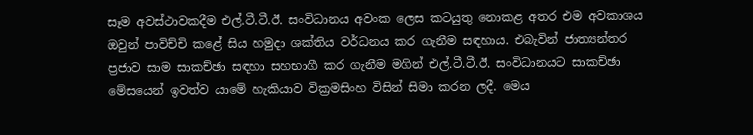සෑම අවස්ථාවකදීම එල්.ටී.ටී.ඊ. සංවිධානය අවංක ලෙස කටයුතු නොකළ අතර එම අවකාශය ඔවුන් පාවිච්චි කළේ සිය හමුදා ශක්තිය වර්ධනය කර ගැනීම සඳහාය. එබැවින් ජාත්‍යන්තර ප්‍රජාව සාම සාකච්ඡා සඳහා සහභාගී කර ගැනීම මගින් එල්.ටී.ටී.ඊ. සංවිධානයට සාකච්ඡා මේසයෙන් ඉවත්ව යාමේ හැකියාව වික්‍රමසිංහ විසින් සිමා කරන ලදී. මෙය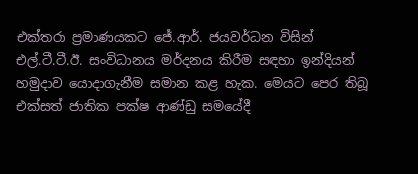එක්තරා ප්‍රමාණයකට ජේ.ආර්. ජයවර්ධන විසින් එල්.ටී.ටී.ඊ. සංවිධානය මර්දනය කිරීම සඳහා ඉන්දියන් හමුදාව යොදාගැනීම සමාන කළ හැක. මෙයට පෙර තිබූ එක්සත් ජාතික පක්ෂ ආණ්ඩු සමයේදී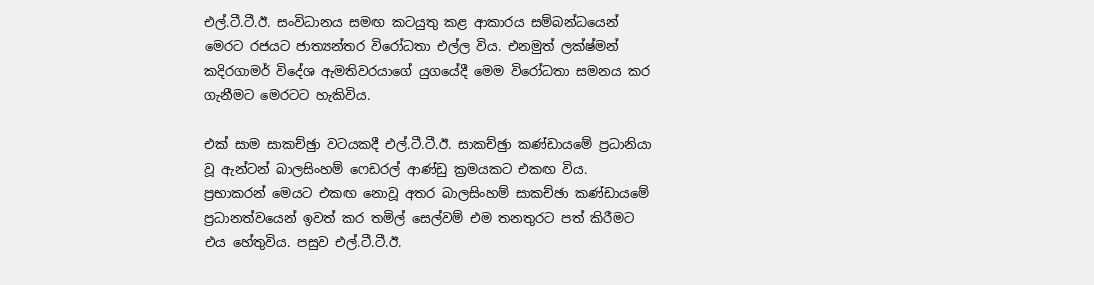එල්.ටී.ටී.ඊ. සංවිධානය සමඟ කටයුතු කළ ආකාරය සම්බන්ධයෙන් මෙරට රජයට ජාත්‍යන්තර විරෝධතා එල්ල විය. එනමුත් ලක්ෂ්මන් කදිරගාමර් විදේශ ඇමතිවරයාගේ යුගයේදී මෙම විරෝධතා සමනය කර ගැනීමට මෙරටට හැකිවිය.

එක් සාම සාකච්ඡුා වටයකදී එල්.ටී.ටී.ඊ. සාකච්ඡුා කණ්ඩායමේ ප්‍රධානියා වූ ඇන්ටන් බාලසිංහම් ෆෙඩරල් ආණ්ඩු ක්‍රමයකට එකඟ විය. ප්‍රභාකරන් මෙයට එකඟ නොවූ අතර බාලසිංහම් සාකච්ඡා කණ්ඩායමේ ප්‍රධානත්වයෙන් ඉවත් කර තමිල් සෙල්වම් එම තනතුරට පත් කිරීමට එය හේතුවිය. පසුව එල්.ටී.ටී.ඊ.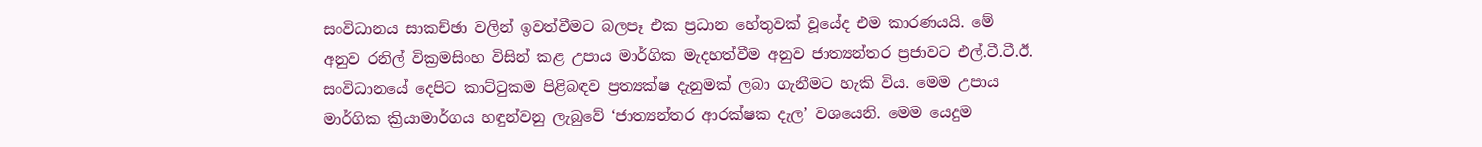සංවිධානය සාකච්ඡා වලින් ඉවත්වීමට බලපෑ එක ප්‍රධාන හේතුවක් වූයේද එම කාරණයයි. මේ අනුව රනිල් වික්‍රමසිංහ විසින් කළ උපාය මාර්ගික මැදහත්වීම අනුව ජාත්‍යන්තර ප්‍රජාවට එල්.ටී.ටී.ඊ. සංවිධානයේ දෙපිට කාට්ටුකම පිළිබඳව ප්‍රත්‍යක්ෂ දැනුමක් ලබා ගැනීමට හැකි විය. මෙම උපාය මාර්ගික ක්‍රියාමාර්ගය හඳුන්වනු ලැබුවේ ‘ජාත්‍යන්තර ආරක්ෂක දැල’ වශයෙනි. මෙම යෙදුම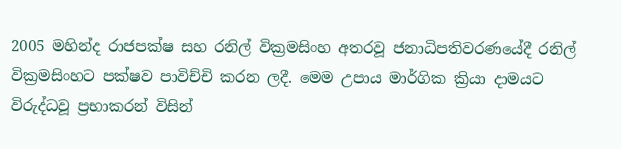2005 මහින්ද රාජපක්ෂ සහ රනිල් වික්‍රමසිංහ අතරවූ ජනාධිපතිවරණයේදී රනිල් වික්‍රමසිංහට පක්ෂව පාවිච්චි කරන ලදී. මෙම උපාය මාර්ගික ක්‍රියා දාමයට විරුද්ධවූ ප්‍රභාකරන් විසින්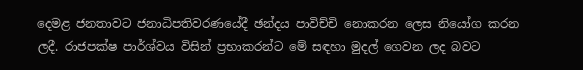දෙමළ ජනතාවට ජනාධිපතිවරණයේදී ඡන්දය පාවිච්චි නොකරන ලෙස නියෝග කරන ලදී. රාජපක්ෂ පාර්ශ්වය විසින් ප්‍රභාකරන්ට මේ සඳහා මුදල් ගෙවන ලද බවට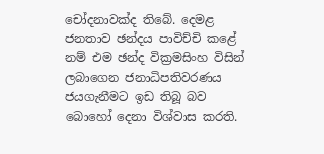චෝදනාවක්ද තිබේ. දෙමළ ජනතාව ඡන්දය පාවිච්චි කළේ නම් එම ඡන්ද වික්‍රමසිංහ විසින් ලබාගෙන ජනාධිපතිවරණය ජයගැනීමට ඉඩ තිබූ බව බොහෝ දෙනා විශ්වාස කරති.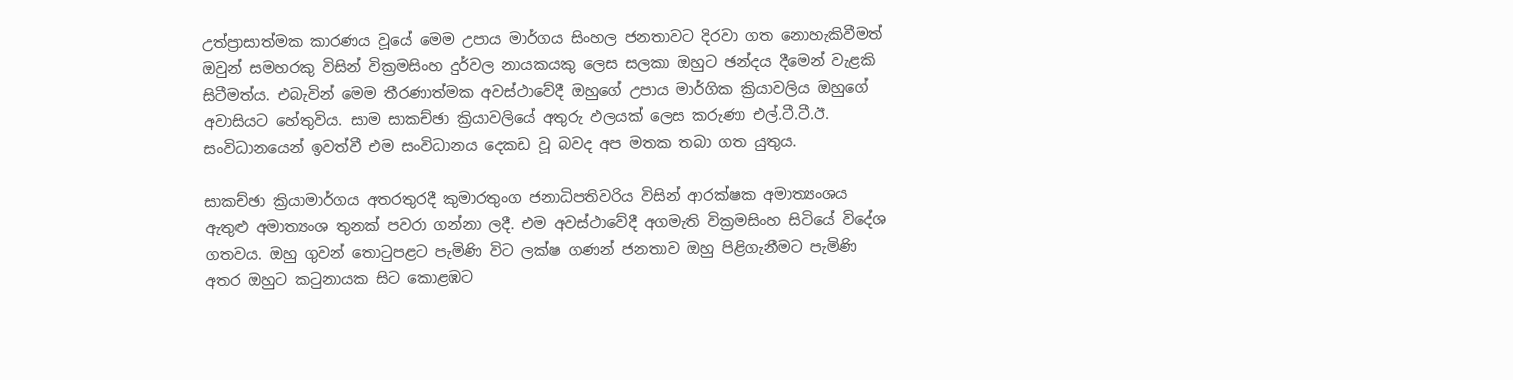උත්ප්‍රාසාත්මක කාරණය වූයේ මෙම උපාය මාර්ගය සිංහල ජනතාවට දිරවා ගත නොහැකිවීමත් ඔවුන් සමහරකු විසින් වික්‍රමසිංහ දුර්වල නායකයකු ලෙස සලකා ඔහුට ඡන්දය දීමෙන් වැළකි සිටීමත්ය. එබැවින් මෙම තීරණාත්මක අවස්ථාවේදී ඔහුගේ උපාය මාර්ගික ක්‍රියාවලිය ඔහුගේ අවාසියට හේතුවිය. සාම සාකච්ඡා ක්‍රියාවලියේ අතුරු ඵලයක් ලෙස කරුණා එල්.ටී.ටී.ඊ. සංවිධානයෙන් ඉවත්වී එම සංවිධානය දෙකඩ වූ බවද අප මතක තබා ගත යුතුය.

සාකච්ඡා ක්‍රියාමාර්ගය අතරතුරදී කුමාරතුංග ජනාධිපතිවරිය විසින් ආරක්ෂක අමාත්‍යංශය ඇතුළු අමාත්‍යංශ තුනක් පවරා ගන්නා ලදී. එම අවස්ථාවේදී අගමැති වික්‍රමසිංහ සිටියේ විදේශ ගතවය. ඔහු ගුවන් තොටුපළට පැමිණි විට ලක්ෂ ගණන් ජනතාව ඔහු පිළිගැනීමට පැමිණි අතර ඔහුට කටුනායක සිට කොළඹට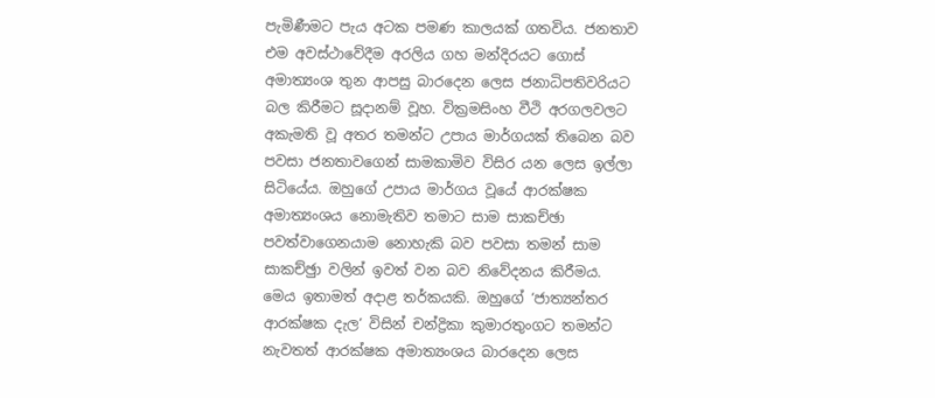පැමිණීමට පැය අටක පමණ කාලයක් ගතවිය. ජනතාව එම අවස්ථාවේදීම අරලිය ගහ මන්දිරයට ගොස් අමාත්‍යංශ තුන ආපසු බාරදෙන ලෙස ජනාධිපතිවරියට බල කිරීමට සූදානම් වූහ. වික්‍රමසිංහ වීථි අරගලවලට අකැමති වූ අතර තමන්ට උපාය මාර්ගයක් තිබෙන බව පවසා ජනතාවගෙන් සාමකාමිව විසිර යන ලෙස ඉල්ලා සිටියේය. ඔහුගේ උපාය මාර්ගය වූයේ ආරක්ෂක අමාත්‍යංශය නොමැතිව තමාට සාම සාකච්ඡා පවත්වාගෙනයාම නොහැකි බව පවසා තමන් සාම සාකච්ඡුා වලින් ඉවත් වන බව නිවේදනය කිරීමය. මෙය ඉතාමත් අදාළ තර්කයකි. ඔහුගේ ‘ජාත්‍යන්තර ආරක්ෂක දැල’ විසින් චන්ද්‍රිකා කුමාරතුංගට තමන්ට නැවතත් ආරක්ෂක අමාත්‍යංශය බාරදෙන ලෙස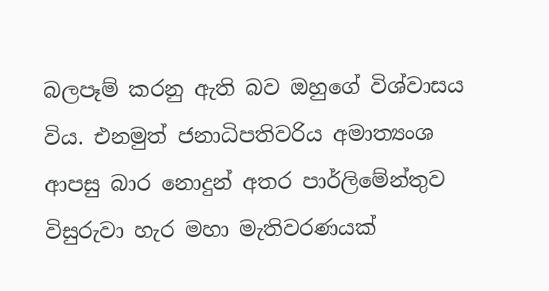බලපෑම් කරනු ඇති බව ඔහුගේ විශ්වාසය විය. එනමුත් ජනාධිපතිවරිය අමාත්‍යංශ ආපසු බාර නොදුන් අතර පාර්ලිමේන්තුව විසුරුවා හැර මහා මැතිවරණයක්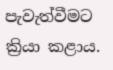පැවැත්වීමට ක්‍රියා කළාය.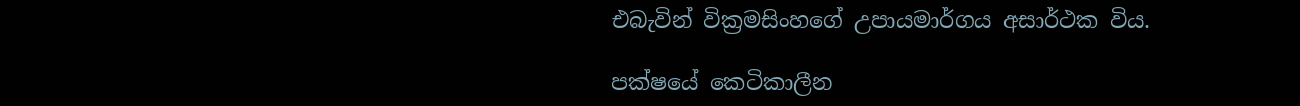එබැවින් වික්‍රමසිංහගේ උපායමාර්ගය අසාර්ථක විය.

පක්ෂයේ කෙටිකාලීන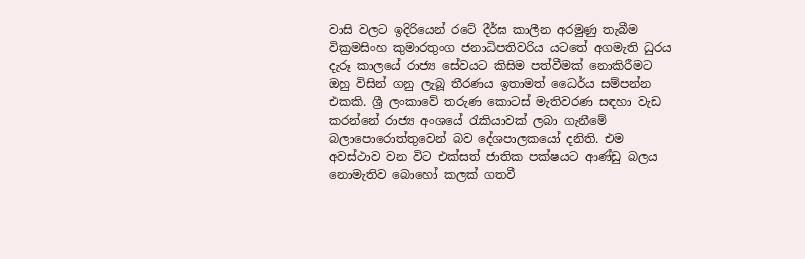වාසි වලට ඉදිරියෙන් රටේ දීර්ඝ කාලීන අරමුණු තැබීම
වික්‍රමසිංහ කුමාරතුංග ජනාධිපතිවරිය යටතේ අගමැති ධුරය දැරූ කාලයේ රාජ්‍ය සේවයට කිසිම පත්වීමක් නොකිරීමට ඔහු විසින් ගනු ලැබූ තීරණය ඉතාමත් ධෛර්ය සම්පන්න එකකි. ශ්‍රී ලංකාවේ තරුණ කොටස් මැතිවරණ සඳහා වැඩ කරන්නේ රාජ්‍ය අංශයේ රැකියාවක් ලබා ගැනීමේ බලාපොරොත්තුවෙන් බව දේශපාලකයෝ දනිති. එම අවස්ථාව වන විට එක්සත් ජාතික පක්ෂයට ආණ්ඩු බලය නොමැතිව බොහෝ කලක් ගතවී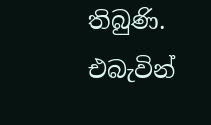තිබුණි. එබැවින්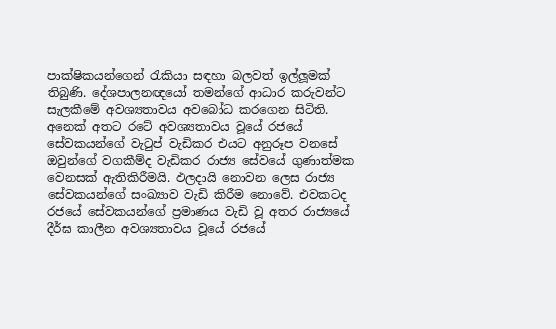පාක්ෂිකයන්ගෙන් රැකියා සඳහා බලවත් ඉල්ලූමක් තිබුණි. දේශපාලනඥයෝ තමන්ගේ ආධාර කරුවන්ට සැලකීමේ අවශ්‍යතාවය අවබෝධ කරගෙන සිටිති. අනෙක් අතට රටේ අවශ්‍යතාවය වූයේ රජයේ සේවකයන්ගේ වැටුප් වැඩිකර එයට අනුරූප වනසේ ඔවුන්ගේ වගකීම්ද වැඩිකර රාජ්‍ය සේවයේ ගුණාත්මක වෙනසක් ඇතිකිරීමයි. ඵලදායි නොවන ලෙස රාජ්‍ය සේවකයන්ගේ සංඛ්‍යාව වැඩි කිරීම නොවේ. එවකටද රජයේ සේවකයන්ගේ ප්‍රමාණය වැඩි වූ අතර රාජ්‍යයේ දීර්ඝ කාලීන අවශ්‍යතාවය වූයේ රජයේ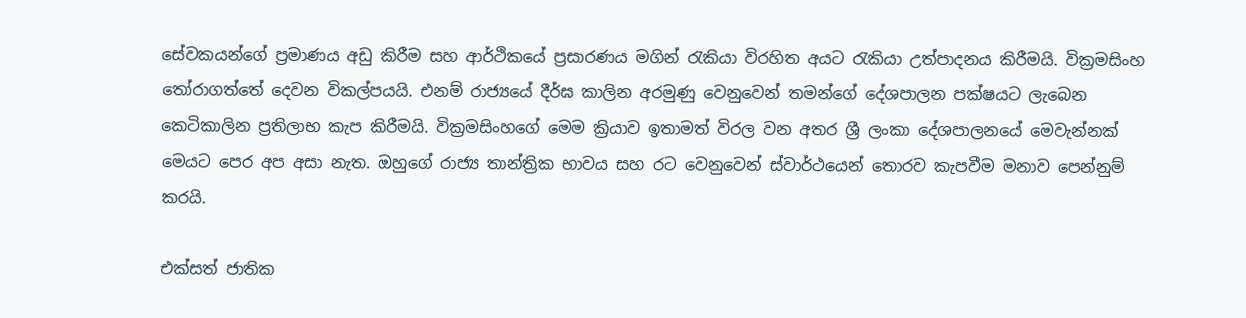සේවකයන්ගේ ප්‍රමාණය අඩු කිරීම සහ ආර්ථිකයේ ප්‍රසාරණය මගින් රැකියා විරහිත අයට රැකියා උත්පාදනය කිරීමයි. වික්‍රමසිංහ තෝරාගත්තේ දෙවන විකල්පයයි. එනම් රාජ්‍යයේ දීර්ඝ කාලින අරමුණු වෙනුවෙන් තමන්ගේ දේශපාලන පක්ෂයට ලැබෙන කෙටිකාලින ප්‍රතිලාභ කැප කිරීමයි. වික්‍රමසිංහගේ මෙම ක්‍රියාව ඉතාමත් විරල වන අතර ශ්‍රී ලංකා දේශපාලනයේ මෙවැන්නක් මෙයට පෙර අප අසා නැත. ඔහුගේ රාජ්‍ය තාන්ත්‍රික භාවය සහ රට වෙනුවෙන් ස්වාර්ථයෙන් තොරව කැපවීම මනාව පෙන්නුම් කරයි.

එක්සත් ජාතික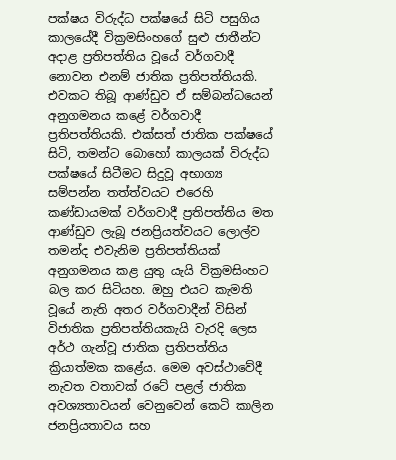පක්ෂය විරුද්ධ පක්ෂයේ සිටි පසුගිය කාලයේදී වික්‍රමසිංහගේ සුළු ජාතීන්ට අදාළ ප්‍රතිපත්තිය වූයේ වර්ගවාදී නොවන එනම් ජාතික ප්‍රතිපත්තියකි. එවකට තිබූ ආණ්ඩුව ඒ සම්බන්ධයෙන් අනුගමනය කළේ වර්ගවාදී ප්‍රතිපත්තියකි. එක්සත් ජාතික පක්ෂයේ සිටි, තමන්ට බොහෝ කාලයක් විරුද්ධ පක්ෂයේ සිටීමට සිදුවූ අභාග්‍ය සම්පන්න තත්ත්වයට එරෙහි කණ්ඩායමක් වර්ගවාදී ප්‍රතිපත්තිය මත ආණ්ඩුව ලැබූ ජනප්‍රියත්වයට ලොල්ව තමන්ද එවැනිම ප්‍රතිපත්තියක් අනුගමනය කළ යුතු යැයි වික්‍රමසිංහට බල කර සිටියහ. ඔහු එයට කැමති වූයේ නැති අතර වර්ගවාදීන් විසින් විජාතික ප්‍රතිපත්තියකැයි වැරදි ලෙස අර්ථ ගැන්වූ ජාතික ප්‍රතිපත්තිය ක්‍රියාත්මක කළේය. මෙම අවස්ථාවේදී නැවත වතාවක් රටේ පළල් ජාතික අවශ්‍යතාවයන් වෙනුවෙන් කෙටි කාලින ජනප්‍රියතාවය සහ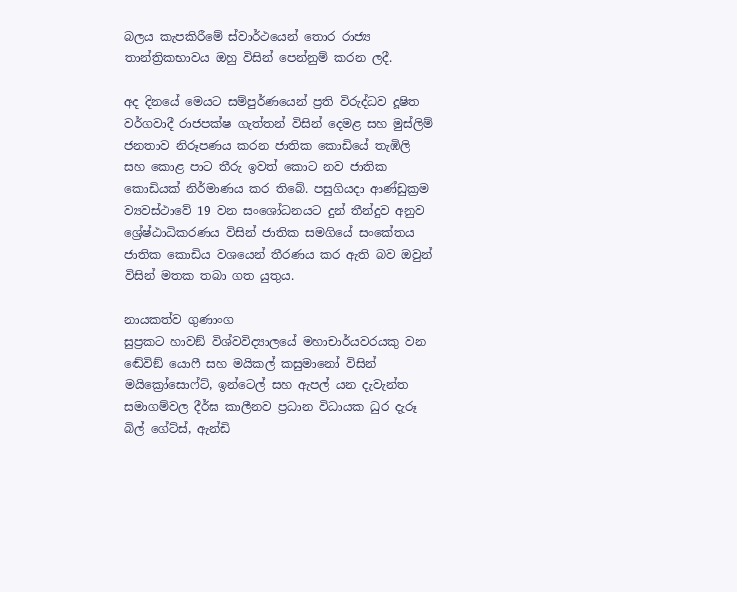බලය කැපකිරීමේ ස්වාර්ථයෙන් තොර රාජ්‍ය තාන්ත්‍රිකභාවය ඔහු විසින් පෙන්නුම් කරන ලදී.

අද දිනයේ මෙයට සම්පුර්ණයෙන් ප්‍රති විරුද්ධව දූෂිත වර්ගවාදී රාජපක්ෂ ගැත්තන් විසින් දෙමළ සහ මුස්ලිම් ජනතාව නිරූපණය කරන ජාතික කොඩියේ තැඹිලි සහ කොළ පාට තීරු ඉවත් කොට නව ජාතික කොඩියක් නිර්මාණය කර තිබේ. පසුගියදා ආණ්ඩුක්‍රම ව්‍යවස්ථාවේ 19 වන සංශෝධනයට දුන් තීන්දුව අනුව ශ්‍රේෂ්ඨාධිකරණය විසින් ජාතික සමගියේ සංකේතය ජාතික කොඩිය වශයෙන් තීරණය කර ඇති බව ඔවුන් විසින් මතක තබා ගත යුතුය.

නායකත්ව ගුණාංග
සුප්‍රකට හාවඞ් විශ්වවිද්‍යාලයේ මහාචාර්යවරයකු වන ඬේවිඞ් යොෆී සහ මයිකල් කසුමානෝ විසින් මයික්‍රෝසොෆ්ට්, ඉන්ටෙල් සහ ඇපල් යන දැවැන්ත සමාගම්වල දීර්ඝ කාලීනව ප්‍රධාන විධායක ධුර දැරූ බිල් ගේට්ස්, ඇන්ඩි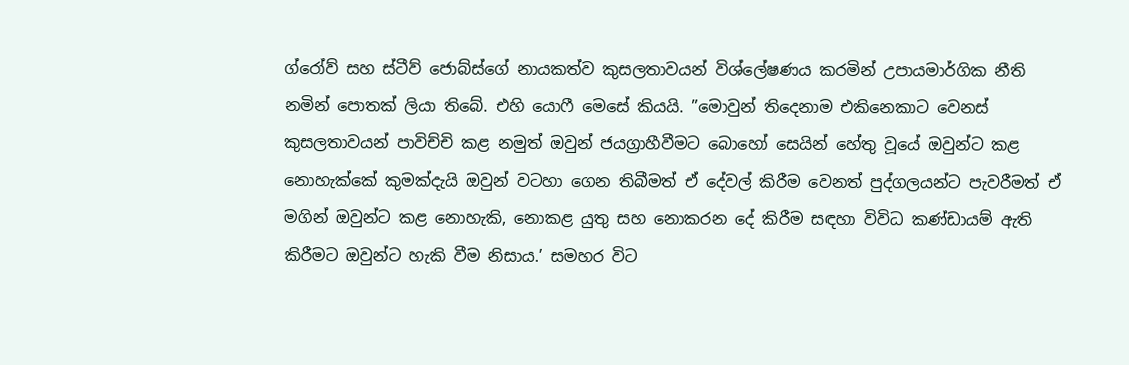ග්රෝව් සහ ස්ටීව් ජොබ්ස්ගේ නායකත්ව කුසලතාවයන් විශ්ලේෂණය කරමින් උපායමාර්ගික නීති නමින් පොතක් ලියා තිබේ. එහි යොෆී මෙසේ කියයි. ”මොවුන් තිදෙනාම එකිනෙකාට වෙනස් කුසලතාවයන් පාවිච්චි කළ නමුත් ඔවුන් ජයග්‍රාහීවීමට බොහෝ සෙයින් හේතු වූයේ ඔවුන්ට කළ නොහැක්කේ කුමක්දැයි ඔවුන් වටහා ගෙන තිබීමත් ඒ දේවල් කිරීම වෙනත් පුද්ගලයන්ට පැවරීමත් ඒ මගින් ඔවුන්ට කළ නොහැකි, නොකළ යුතු සහ නොකරන දේ කිරීම සඳහා විවිධ කණ්ඩායම් ඇති කිරීමට ඔවුන්ට හැකි වීම නිසාය.’ සමහර විට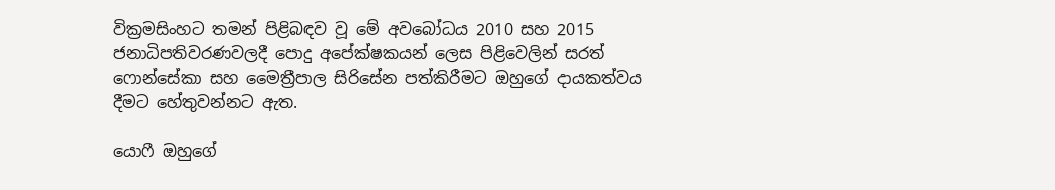වික්‍රමසිංහට තමන් පිළිබඳව වූ මේ අවබෝධය 2010 සහ 2015 ජනාධිපතිවරණවලදී පොදු අපේක්ෂකයන් ලෙස පිළිවෙලින් සරත් ෆොන්සේකා සහ මෛත්‍රීපාල සිරිසේන පත්කිරීමට ඔහුගේ දායකත්වය දීමට හේතුවන්නට ඇත.

යොෆී ඔහුගේ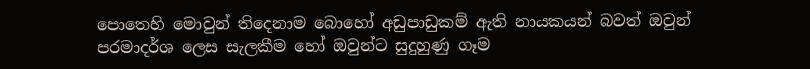පොතෙහි මොවුන් තිදෙනාම බොහෝ අඩුපාඩුකම් ඇති නායකයන් බවත් ඔවුන් පරමාදර්ශ ලෙස සැලකීම හෝ ඔවුන්ට සුදුහුණු ගෑම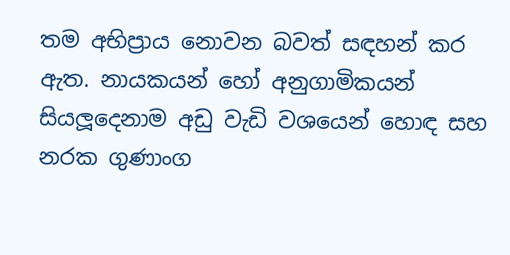තම අභිප්‍රාය නොවන බවත් සඳහන් කර ඇත. නායකයන් හෝ අනුගාමිකයන් සියලූදෙනාම අඩු වැඩි වශයෙන් හොඳ සහ නරක ගුණාංග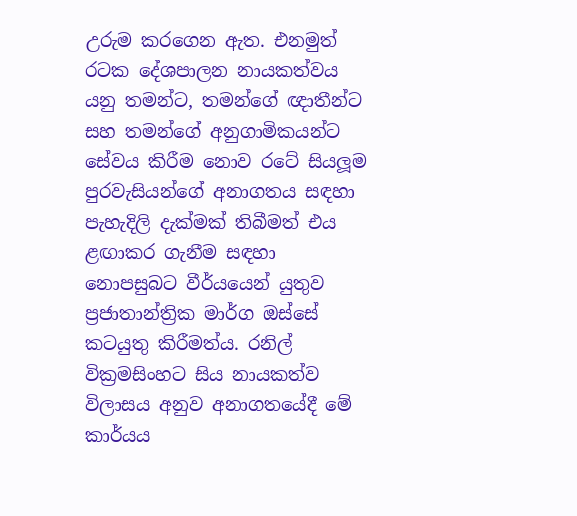උරුම කරගෙන ඇත. එනමුත් රටක දේශපාලන නායකත්වය යනු තමන්ට, තමන්ගේ ඥාතීන්ට සහ තමන්ගේ අනුගාමිකයන්ට සේවය කිරීම නොව රටේ සියලූම පුරවැසියන්ගේ අනාගතය සඳහා පැහැදිලි දැක්මක් තිබීමත් එය ළඟාකර ගැනීම සඳහා නොපසුබට වීර්යයෙන් යුතුව ප්‍රජාතාන්ත්‍රික මාර්ග ඔස්සේ කටයුතු කිරීමත්ය. රනිල් වික්‍රමසිංහට සිය නායකත්ව විලාසය අනුව අනාගතයේදී මේ කාර්යය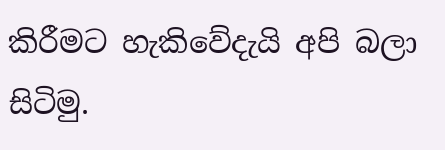කිරීමට හැකිවේදැයි අපි බලා සිටිමු.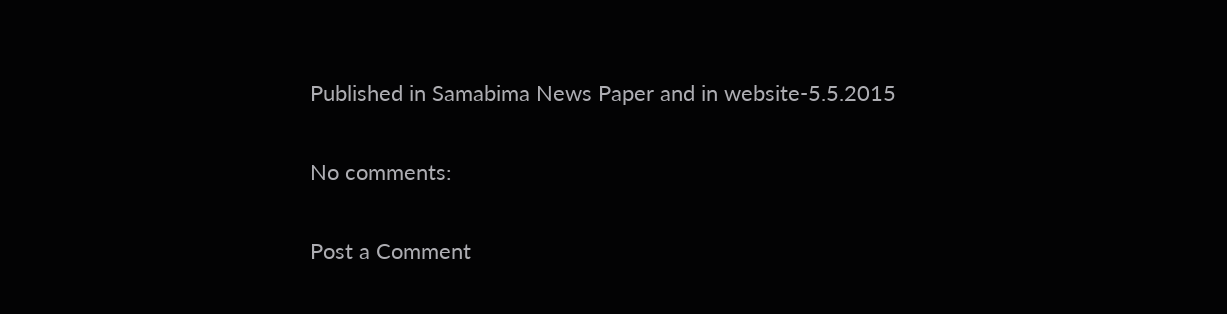Published in Samabima News Paper and in website-5.5.2015

No comments:

Post a Comment